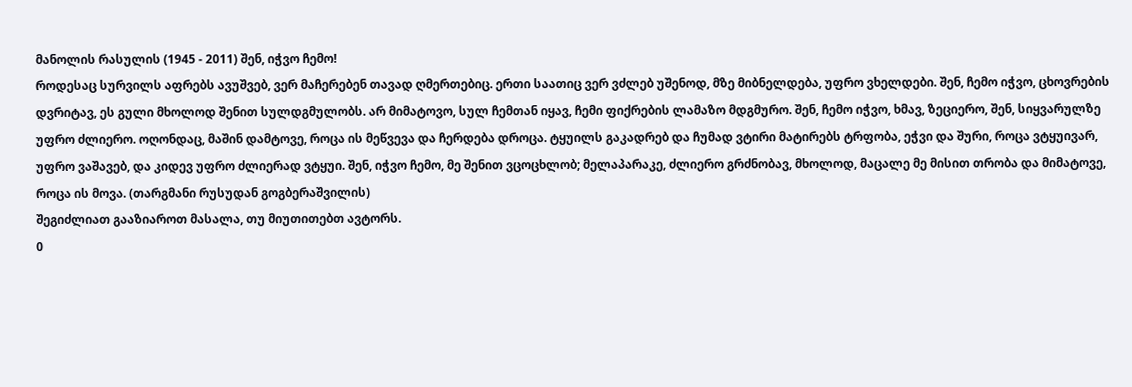მანოლის რასულის (1945 - 2011) შენ, იჭვო ჩემო!
როდესაც სურვილს აფრებს ავუშვებ, ვერ მაჩერებენ თავად ღმერთებიც. ერთი საათიც ვერ ვძლებ უშენოდ, მზე მიბნელდება, უფრო ვხელდები. შენ, ჩემო იჭვო, ცხოვრების დვრიტავ, ეს გული მხოლოდ შენით სულდგმულობს. არ მიმატოვო, სულ ჩემთან იყავ, ჩემი ფიქრების ლამაზო მდგმურო. შენ, ჩემო იჭვო, ხმავ, ზეციერო, შენ, სიყვარულზე უფრო ძლიერო. ოღონდაც, მაშინ დამტოვე, როცა ის მეწვევა და ჩერდება დროცა. ტყუილს გაკადრებ და ჩუმად ვტირი მატირებს ტრფობა, ეჭვი და შური, როცა ვტყუივარ, უფრო ვაშავებ, და კიდევ უფრო ძლიერად ვტყუი. შენ, იჭვო ჩემო, მე შენით ვცოცხლობ; მელაპარაკე, ძლიერო გრძნობავ, მხოლოდ, მაცალე მე მისით თრობა და მიმატოვე, როცა ის მოვა. (თარგმანი რუსუდან გოგბერაშვილის)
შეგიძლიათ გააზიაროთ მასალა, თუ მიუთითებთ ავტორს.
0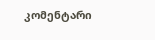კომენტარი